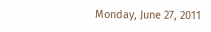Monday, June 27, 2011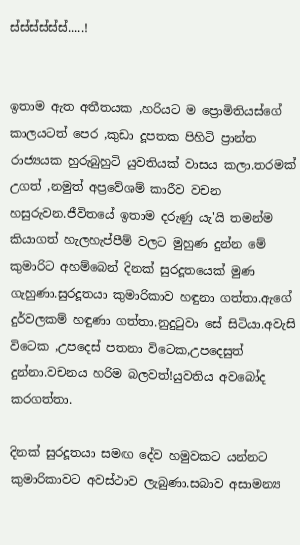ස්ස්ස්ස්ස්ස්.....!


ඉතාම ඇත අතීතයක ,හරියට ම ප්‍රොමිතියස්ගේ කාලයටත් පෙර ,කුඩා දූපතක පිහිටි ප්‍රාන්ත රාජ්‍යයක හුරුබුහුටි යුවතියක් වාසය කලා.තරමක් උගත් ,නමුත් අප්‍රවේශම් කාරීව වචන හසුරුවන.ජීවිතයේ ඉතාම දරුණු යැ'යි තමන්ම කියාගත් හැලහැප්පීම් වලට මුහුණ දුන්න මේ කුමාරිට අහම්බෙන් දිනක් සුරදූතයෙක් මුණ ගැහුණා.සුරදූතයා කුමාරිකාව හඳුනා ගත්තා.ඇගේ දුර්වලකම් හඳුණා ගත්තා.නුදුටුවා සේ සිටියා.අවැසි විටෙක ,උපදෙස් පතනා විටෙක,උපදෙසුත් දුන්නා.වචනය හරිම බලවත්!යුවතිය අවබෝද කරගත්තා.

දිනක් සුරදූතයා සමඟ දේව හමුවකට යන්නට කුමාරිකාවට අවස්ථාව ලැබුණා.සබාව අසාමන්‍ය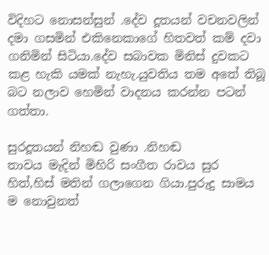විදිහට නොසන්සුන් .දේව දූතයන් වචනවලින් දමා ගසමින් එකිනෙකාගේ හිතවත් කම් දවා ගනිමින් සිටියා.දේව සබාවක මිනිස් දුවකට කළ හැකි යමක් නැහැ.යුවතිය තම අතේ තිබූ බට නලාව හෙමින් වාදනය කරන්න පටන් ගත්තා.

සුරදූතයන් නිහඬ වුණා .නිහඬ
තාවය මැදින් මිහිරි සංගීත රාවය සුර හිත්,හිස් මතින් ගලාගෙන ගියා.පුරුදු සාමය ම නොවුනත්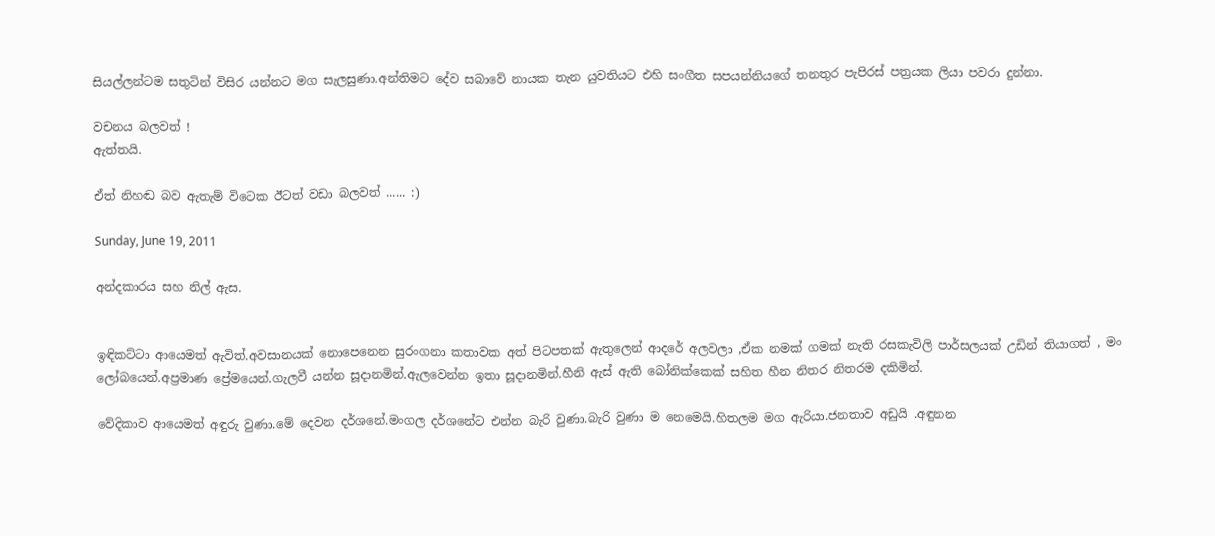සියල්ලන්ටම සතුටින් විසිර යන්නට මග සැලසුණා.අන්තිමට දේව සබාවේ නායක තැන යුවතියට එහි සංගීත සපයන්නියගේ තනතුර පැපිරස් පත්‍රයක ලියා පවරා දුන්නා.

වචනය බලවත් !
ඇත්තයි.

ඒත් නිහඬ බව ඇතැම් විටෙක ඊටත් වඩා බලවත් ...... :)

Sunday, June 19, 2011

අන්දකාරය සහ නිල් ඇස.


ඉඳිකට්ටා ආයෙමත් ඇවිත්.අවසානයක් නොපෙනෙන සුරංගනා කතාවක අත් පිටපතක් ඇතුලෙන් ආදරේ අලවලා ,ඒක නමක් ගමක් නැති රසකැවිලි පාර්සලයක් උඩින් තියාගත් , මං ලෝබයෙන්.අප්‍රමාණ ප්‍රේමයෙන්.ගැලවී යන්න සූදානමින්.ඇලවෙන්න ඉතා සූදානමින්.හීනි ඇස් ඇති බෝනික්කෙක් සහිත හීන නිතර නිතරම දකිමින්.

වේදිකාව ආයෙමත් අඳුරු වුණා.මේ දෙවන දර්ශනේ.මංගල දර්ශනේට එන්න බැරි වුණා.බැරි වුණා ම නෙමෙයි.හිතලම මග ඇරියා.ජනතාව අඩුයි .අඳුනන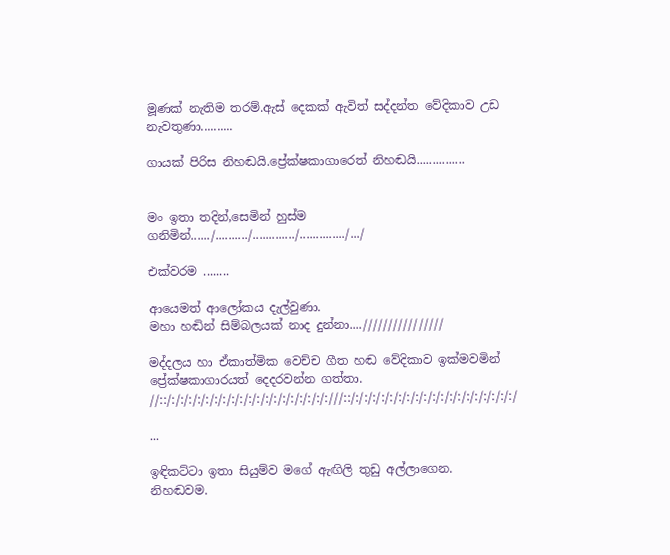මූණක් නැතිම තරම්.ඇස් දෙකක් ඇවිත් සද්දන්ත වේදිකාව උඩ නැවතුණා..........

ගායක් පිරිස නිහඬයි.ප්‍රේක්ෂකාගාරෙත් නිහඬයි...............


මං ඉතා තදින්,සෙමින් හුස්ම ගනිමින්....../........../............./............../.../

එක්වරම ........

ආයෙමත් ආලෝකය දැල්වුණා.
මහා හඬින් සිම්බලයක් නාද දුන්නා....////////////////

මද්දලය හා ඒකාත්මික වෙච්ච ගීත හඬ වේදිකාව ඉක්මවමින් ප්‍රේක්ෂකාගාරයත් දෙදරවන්න ගත්තා.
//::/:/:/:/:/:/:/:/:/:/:/:/:/:/:/:/:/:/:/:///::/:/:/:/:/:/:/:/:/:/:/:/:/:/:/:/:/:/:/:/

...

ඉඳිකට්ටා ඉතා සියුම්ව මගේ ඇඟිලි තුඩු අල්ලාගෙන.
නිහඬවම.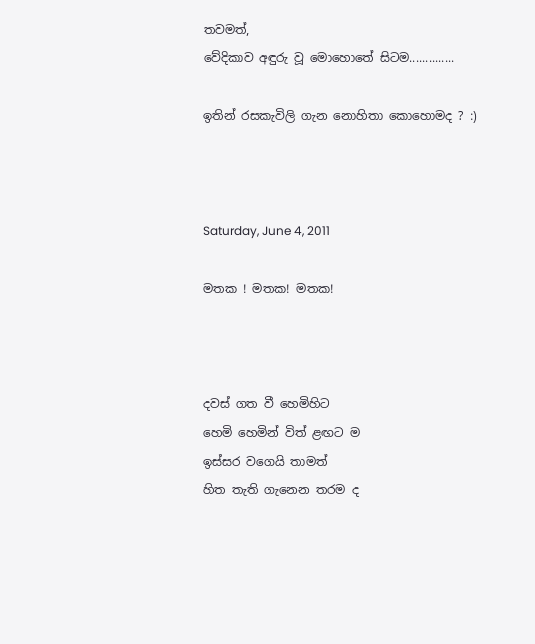තවමත්,
වේදිකාව අඳුරු වූ මොහොතේ සිටම..............

ඉතින් රසකැවිලි ගැන නොහිතා කොහොමද ? :)



Saturday, June 4, 2011

මතක ! මතක! මතක!



දවස් ගත වී හෙමිහිට
හෙමි හෙමින් විත් ළඟට ම
ඉස්සර වගෙයි තාමත්
හිත තැති ගැනෙන තරම ද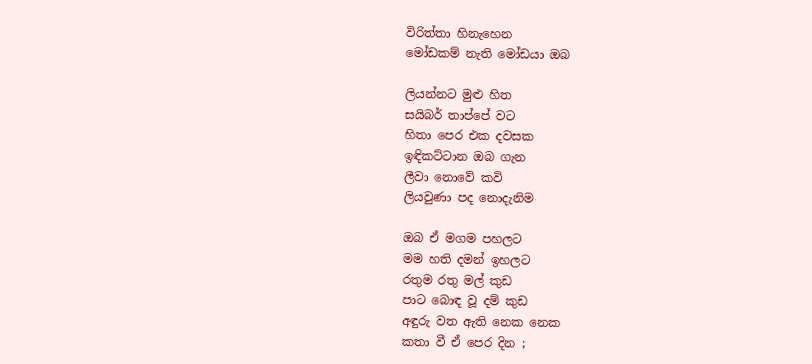විරිත්තා හිනැහෙන
මෝඩකම් නැති මෝඩයා ඔබ

ලියන්නට මුළු හිත
සයිබර් තාප්පේ වට
හිතා පෙර එක දවසක
ඉඳිකට්ටාන ඔබ ගැන
ලීවා නොවේ කවි
ලියවුණා පද නොදැනිම

ඔබ ඒ මගම පහලට
මම හති දමන් ඉහලට
රතුම රතු මල් කුඩ
පාට බොඳ වූ දම් කුඩ
අඳුරු වත ඇති නෙක නෙක
කතා වී ඒ පෙර දින ;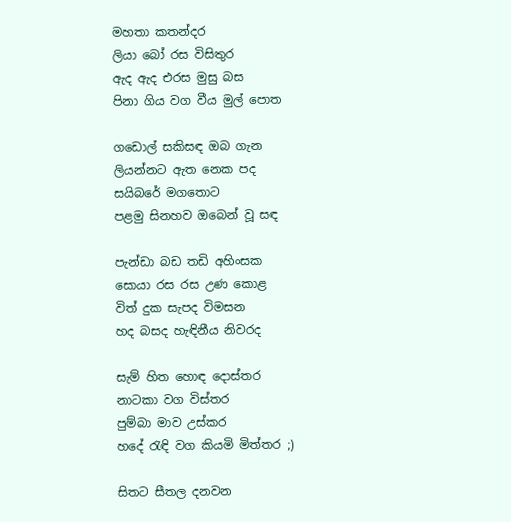මහතා කතන්දර
ලියා බෝ රස විසිතුර
ඇද ඇද එරස මුසු බස
පිනා ගිය වග වීය මුල් පොත

ගඩොල් සකිසඳ ඔබ ගැන
ලියන්නට ඇත නෙක පද
සයිබරේ මගතොට
පළමු සිනහව ඔබෙන් වූ සඳ

පැන්ඩා බඩ තඩි අහිංසක
සොයා රස රස උණ කොළ
විත් දුක සැපද විමසන
හද බසද හැඳිනීය නිවරද

සැම් හිත හොඳ දොස්තර
නාටකා වග විස්තර
පුම්බා මාව උස්කර
හදේ රැඳි වග කියමි මිත්තර ;)

සිතට සීතල දනවන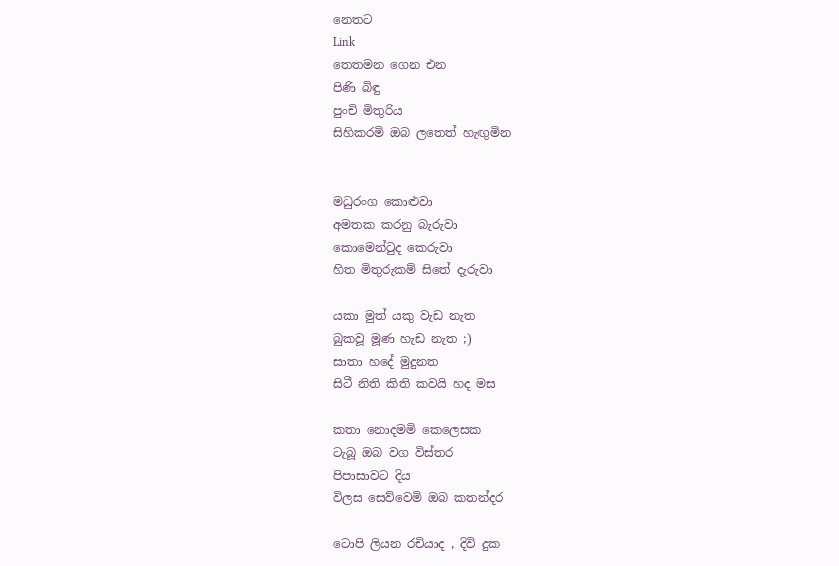නෙතට
Link
තෙතමන ගෙන එන
පිණි බිඳු
පුංචි මිතුරිය
සිහිකරමි ඔබ ලතෙත් හැඟුමින


මධුරංග කොළුවා
අමතක කරනු බැරුවා
කොමෙන්ටුද කෙරුවා
හිත මිතුරුකම් සිතේ දැරුවා

යකා මුත් යකු වැඩ නැත
බුකවූ මූණ හැඩ නැත ;)
සාතා හදේ මුදුනත
සිටී නිති කිති කවයි හද මස

කතා නොදමමි කෙලෙසක
ටැබූ ඔබ වග විස්තර
පිපාසාවට දිය
විලස සෙව්වෙමි ඔබ කතන්දර

ටොපි ලියන රචියාද , දිවි දුක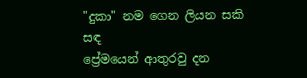"දුකා" නම ගෙන ලියන සකි සඳ
ප්‍රේමයෙන් ආතුරවු දන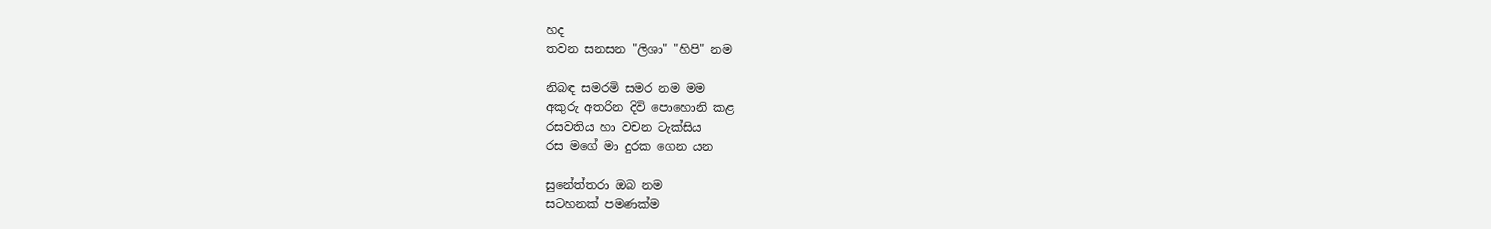හද
තවන සනසන "ලිශා" "හිපි" නම

නිබඳ සමරමි සමර නම මම
අකුරු අතරින දිවි පොහොනි කළ
රසවතිය හා වචන ටැක්සිය
රස මගේ මා දුරක ගෙන යන

සුනේත්තරා ඔබ නම
සටහනක් පමණක්ම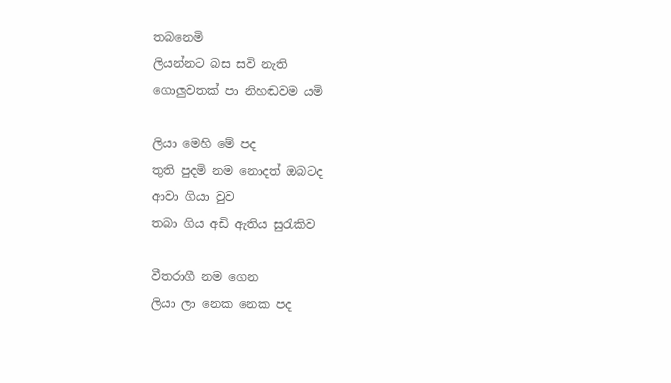තබනෙමි
ලියන්නට බස සවි නැති
ගොලුවතක් පා නිහඬවම යමි

ලියා මෙහි මේ පද
තුති පුදමි නම නොදත් ඔබටද
ආවා ගියා වුව
තබා ගිය අඩි ඇතිය සුරැකිව

වීතරාගී නම ගෙන
ලියා ලා නෙක නෙක පද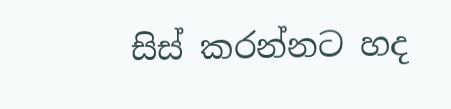සිස් කරන්නට හද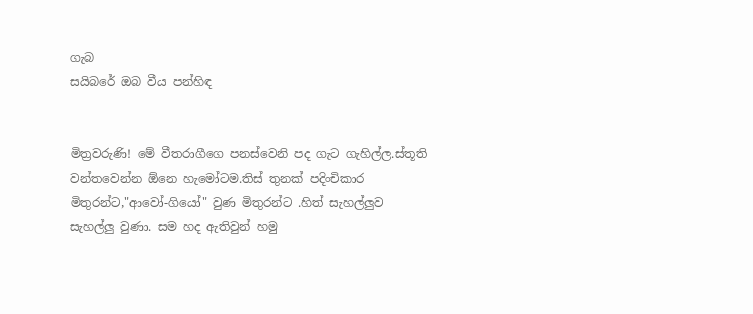ගැබ
සයිබරේ ඔබ වීය පන්හිඳ


මිත්‍රවරුණි! මේ වීතරාගීගෙ පනස්වෙනි පද ගැට ගැහිල්ල.ස්තූති
වන්තවෙන්න ඕනෙ හැමෝටම.තිස් තුනක් පදිංචිකාර මිතුරන්ට,"ආවෝ-ගියෝ" වුණ මිතුරන්ට .හිත් සැහල්ලුව සැහල්ලු වුණා. සම හද ඇතිවුන් හමු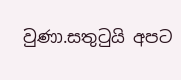වුණා.සතුටුයි අපට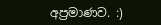අප්‍රමාණව. :)